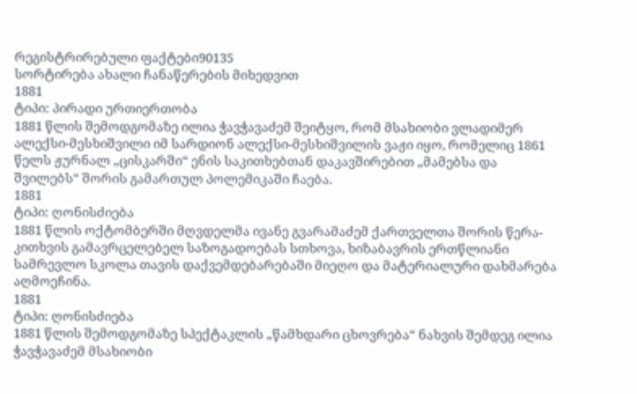რეგისტრირებული ფაქტები90135
სორტირება ახალი ჩანაწერების მიხედვით
1881
ტიპი: პირადი ურთიერთობა
1881 წლის შემოდგომაზე ილია ჭავჭავაძემ შეიტყო, რომ მსახიობი ვლადიმერ ალექსი-მესხიშვილი იმ სარდიონ ალექსი-მესხიშვილის ვაჟი იყო, რომელიც 1861 წელს ჟურნალ „ცისკარში“ ენის საკითხებთან დაკავშირებით „მამებსა და შვილებს“ შორის გამართულ პოლემიკაში ჩაება.
1881
ტიპი: ღონისძიება
1881 წლის ოქტომბერში მღვდელმა ივანე გვარამაძემ ქართველთა შორის წერა-კითხვის გამავრცელებელ საზოგადოებას სთხოვა, ხიზაბავრის ერთწლიანი სამრევლო სკოლა თავის დაქვემდებარებაში მიეღო და მატერიალური დახმარება აღმოეჩინა.
1881
ტიპი: ღონისძიება
1881 წლის შემოდგომაზე სპექტაკლის „წამხდარი ცხოვრება“ ნახვის შემდეგ ილია ჭავჭავაძემ მსახიობი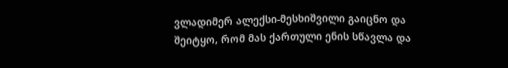ვლადიმერ ალექსი-მესხიშვილი გაიცნო და შეიტყო, რომ მას ქართული ენის სწავლა და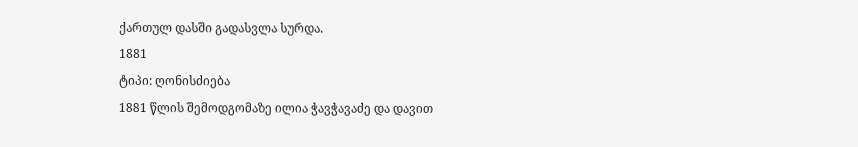ქართულ დასში გადასვლა სურდა.
1881
ტიპი: ღონისძიება
1881 წლის შემოდგომაზე ილია ჭავჭავაძე და დავით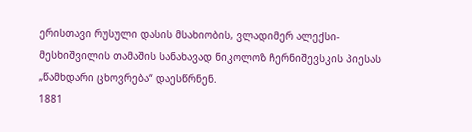ერისთავი რუსული დასის მსახიობის, ვლადიმერ ალექსი-მესხიშვილის თამაშის სანახავად ნიკოლოზ ჩერნიშევსკის პიესას „წამხდარი ცხოვრება“ დაესწრნენ.
1881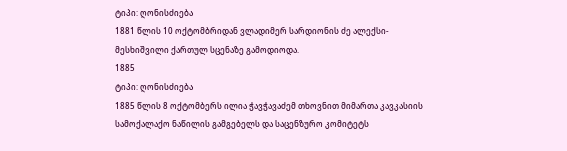ტიპი: ღონისძიება
1881 წლის 10 ოქტომბრიდან ვლადიმერ სარდიონის ძე ალექსი-მესხიშვილი ქართულ სცენაზე გამოდიოდა.
1885
ტიპი: ღონისძიება
1885 წლის 8 ოქტომბერს ილია ჭავჭავაძემ თხოვნით მიმართა კავკასიის სამოქალაქო ნაწილის გამგებელს და საცენზურო კომიტეტს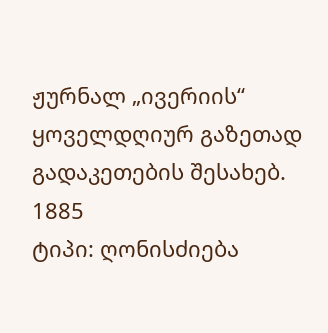ჟურნალ „ივერიის“ ყოველდღიურ გაზეთად გადაკეთების შესახებ.
1885
ტიპი: ღონისძიება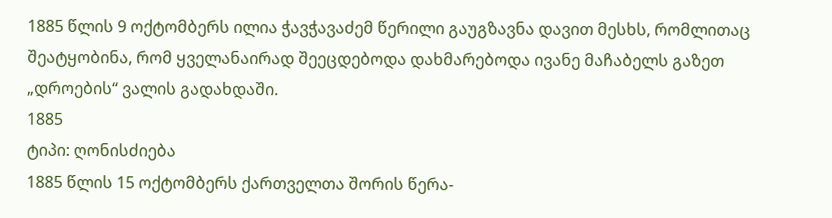1885 წლის 9 ოქტომბერს ილია ჭავჭავაძემ წერილი გაუგზავნა დავით მესხს, რომლითაც შეატყობინა, რომ ყველანაირად შეეცდებოდა დახმარებოდა ივანე მაჩაბელს გაზეთ „დროების“ ვალის გადახდაში.
1885
ტიპი: ღონისძიება
1885 წლის 15 ოქტომბერს ქართველთა შორის წერა-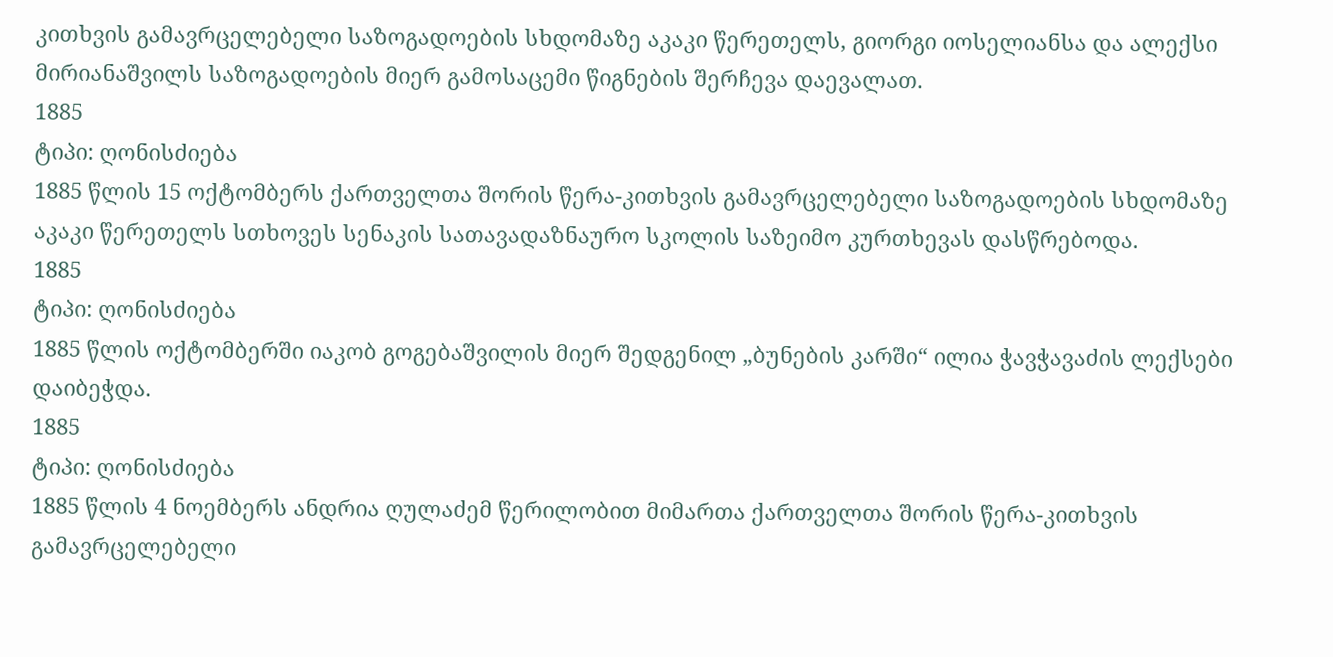კითხვის გამავრცელებელი საზოგადოების სხდომაზე აკაკი წერეთელს, გიორგი იოსელიანსა და ალექსი მირიანაშვილს საზოგადოების მიერ გამოსაცემი წიგნების შერჩევა დაევალათ.
1885
ტიპი: ღონისძიება
1885 წლის 15 ოქტომბერს ქართველთა შორის წერა-კითხვის გამავრცელებელი საზოგადოების სხდომაზე აკაკი წერეთელს სთხოვეს სენაკის სათავადაზნაურო სკოლის საზეიმო კურთხევას დასწრებოდა.
1885
ტიპი: ღონისძიება
1885 წლის ოქტომბერში იაკობ გოგებაშვილის მიერ შედგენილ „ბუნების კარში“ ილია ჭავჭავაძის ლექსები დაიბეჭდა.
1885
ტიპი: ღონისძიება
1885 წლის 4 ნოემბერს ანდრია ღულაძემ წერილობით მიმართა ქართველთა შორის წერა-კითხვის გამავრცელებელი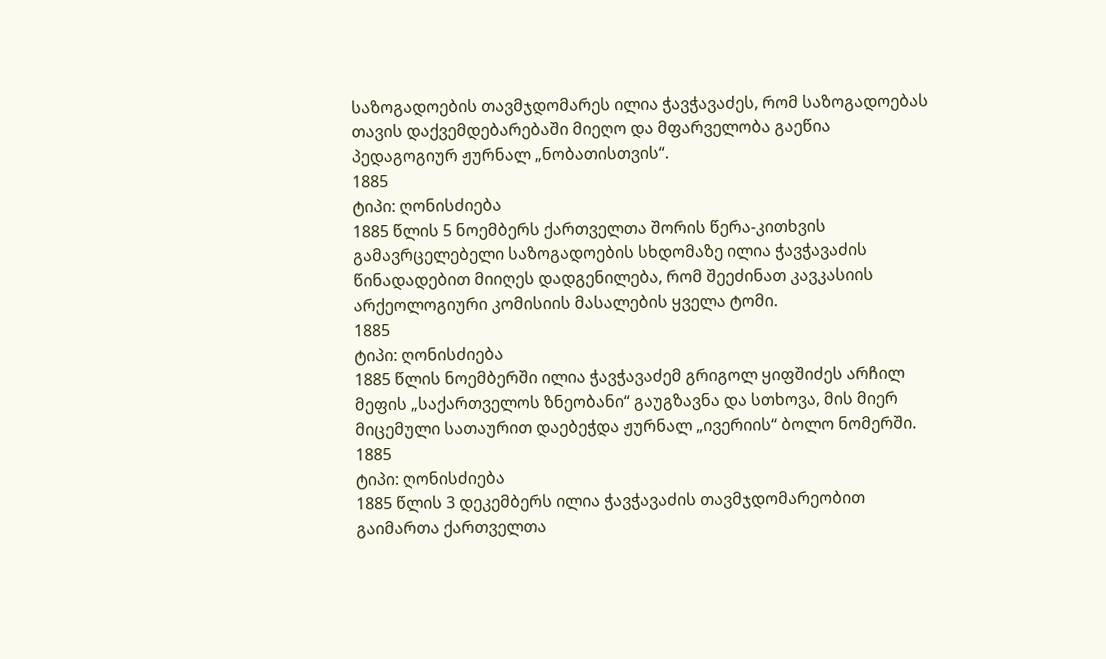საზოგადოების თავმჯდომარეს ილია ჭავჭავაძეს, რომ საზოგადოებას თავის დაქვემდებარებაში მიეღო და მფარველობა გაეწია პედაგოგიურ ჟურნალ „ნობათისთვის“.
1885
ტიპი: ღონისძიება
1885 წლის 5 ნოემბერს ქართველთა შორის წერა-კითხვის გამავრცელებელი საზოგადოების სხდომაზე ილია ჭავჭავაძის წინადადებით მიიღეს დადგენილება, რომ შეეძინათ კავკასიის არქეოლოგიური კომისიის მასალების ყველა ტომი.
1885
ტიპი: ღონისძიება
1885 წლის ნოემბერში ილია ჭავჭავაძემ გრიგოლ ყიფშიძეს არჩილ მეფის „საქართველოს ზნეობანი“ გაუგზავნა და სთხოვა, მის მიერ მიცემული სათაურით დაებეჭდა ჟურნალ „ივერიის“ ბოლო ნომერში.
1885
ტიპი: ღონისძიება
1885 წლის 3 დეკემბერს ილია ჭავჭავაძის თავმჯდომარეობით გაიმართა ქართველთა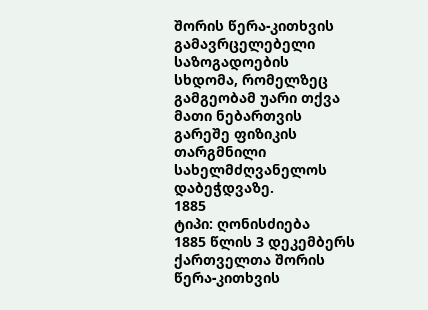შორის წერა-კითხვის გამავრცელებელი საზოგადოების სხდომა, რომელზეც გამგეობამ უარი თქვა მათი ნებართვის გარეშე ფიზიკის თარგმნილი სახელმძღვანელოს დაბეჭდვაზე.
1885
ტიპი: ღონისძიება
1885 წლის 3 დეკემბერს ქართველთა შორის წერა-კითხვის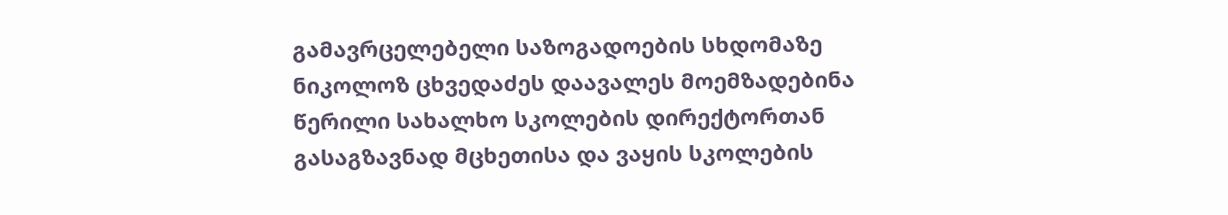გამავრცელებელი საზოგადოების სხდომაზე ნიკოლოზ ცხვედაძეს დაავალეს მოემზადებინა წერილი სახალხო სკოლების დირექტორთან გასაგზავნად მცხეთისა და ვაყის სკოლების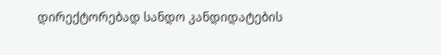დირექტორებად სანდო კანდიდატების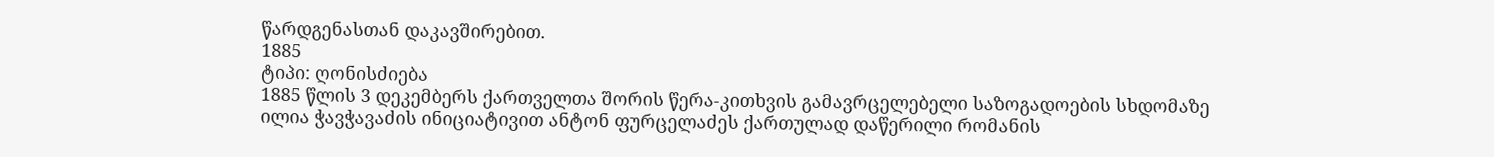წარდგენასთან დაკავშირებით.
1885
ტიპი: ღონისძიება
1885 წლის 3 დეკემბერს ქართველთა შორის წერა-კითხვის გამავრცელებელი საზოგადოების სხდომაზე ილია ჭავჭავაძის ინიციატივით ანტონ ფურცელაძეს ქართულად დაწერილი რომანის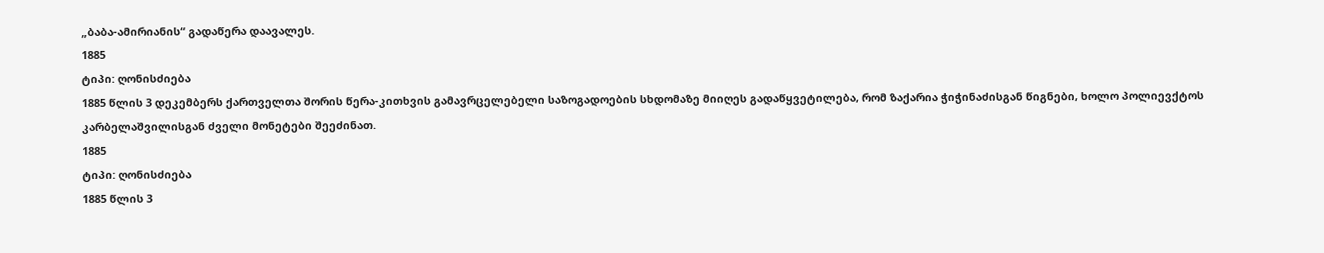„ბაბა-ამირიანის“ გადაწერა დაავალეს.
1885
ტიპი: ღონისძიება
1885 წლის 3 დეკემბერს ქართველთა შორის წერა-კითხვის გამავრცელებელი საზოგადოების სხდომაზე მიიღეს გადაწყვეტილება, რომ ზაქარია ჭიჭინაძისგან წიგნები, ხოლო პოლიევქტოს კარბელაშვილისგან ძველი მონეტები შეეძინათ.
1885
ტიპი: ღონისძიება
1885 წლის 3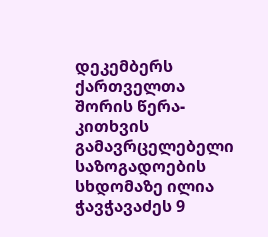დეკემბერს ქართველთა შორის წერა-კითხვის გამავრცელებელი საზოგადოების სხდომაზე ილია ჭავჭავაძეს 9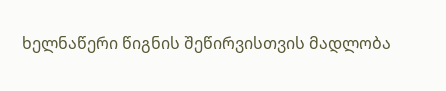ხელნაწერი წიგნის შეწირვისთვის მადლობა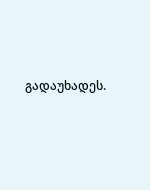გადაუხადეს.